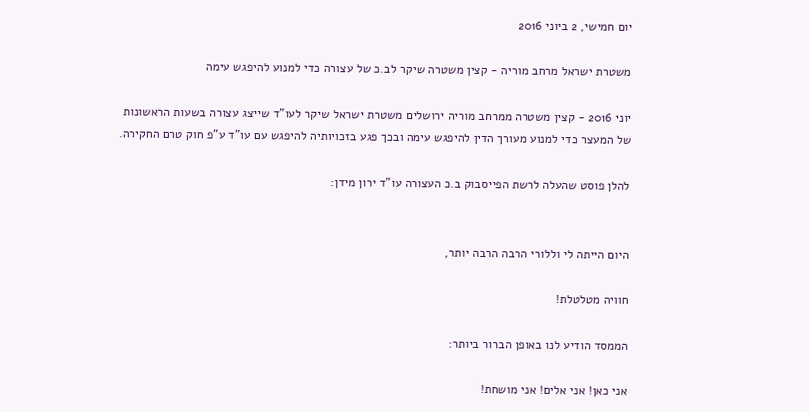יום חמישי, 2 ביוני 2016

משטרת ישראל מרחב מוריה - קצין משטרה שיקר לב.כ של עצורה כדי למנוע להיפגש עימה

יוני 2016 - קצין משטרה ממרחב מוריה ירושלים משטרת ישראל שיקר לעו"ד שייצג עצורה בשעות הראשונות של המעצר כדי למנוע מעורך הדין להיפגש עימה ובכך פגע בזכויותיה להיפגש עם עו"ד ע"פ חוק טרם החקירה.

להלן פוסט שהעלה לרשת הפייסבוק ב.כ העצורה עו"ד ירון מידן:


היום הייתה לי וללורי הרבה הרבה יותר,

חוויה מטלטלת!

הממסד הודיע לנו באופן הברור ביותר:

אני כאן! אני אלים! אני מושחת!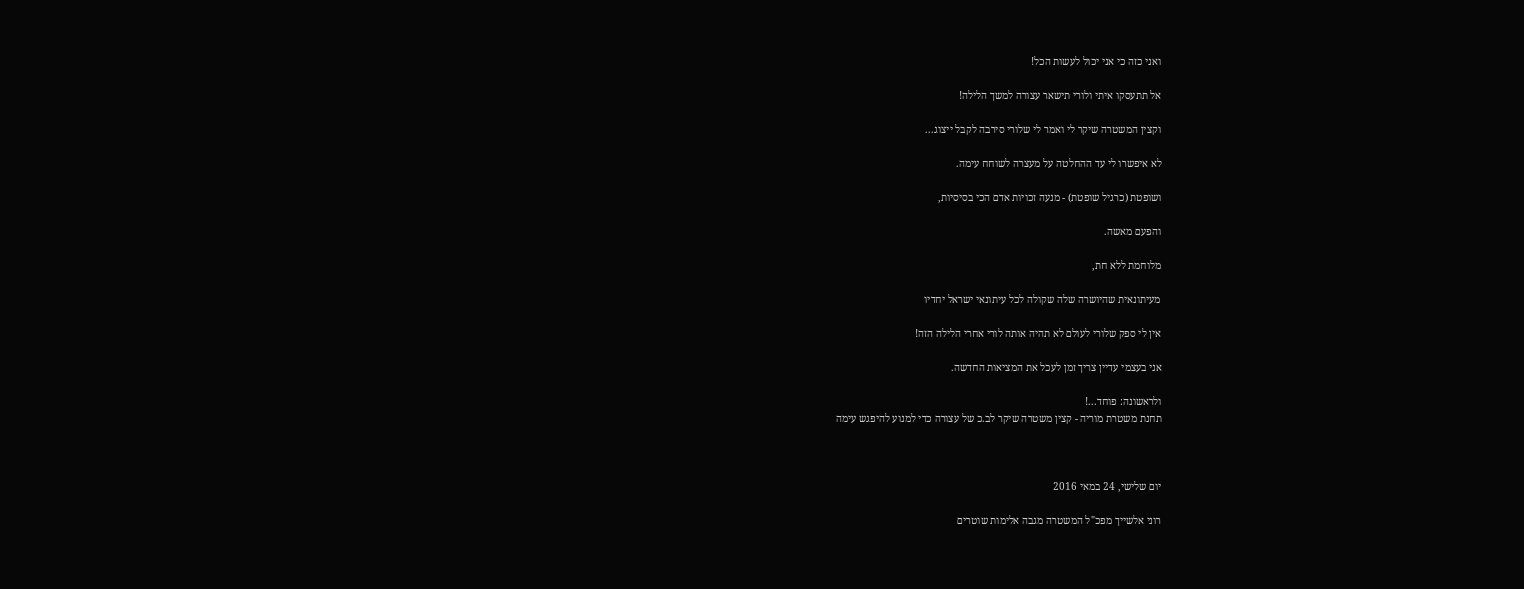ואני כזה כי אני יכול לעשות הכל!

אל תתעסקו איתי ולורי תישאר עצורה למשך הלילה!

וקצין המשטרה שיקר לי ואמר לי שלורי סירבה לקבל ייצוג...

לא איפשרו לי עד ההחלטה על מעצרה לשוחח עימה.

ושופטת (כרגיל שופטת) - מנעה זכויות אדם הכי בסיסיות,

והפעם מאשה.

מלוחמת ללא חת,

מעיתונאית שהיושרה שלה שקולה לכל עיתונאי ישראל יחדיו

אין לי ספק שלורי לעולם לא תהיה אותה לורי אחרי הלילה הזה!

אני בעצמי עדיין צריך זמן לעכל את המציאות החדשה.

ולראשונה: פוחד...!
תחנת משטרת מוריה - קצין משטרה שיקר לב.כ של עצורה כדי למנוע להיפגש עימה



יום שלישי, 24 במאי 2016

רוני אלשייך מפכ"ל המשטרה מגבה אלימות שוטרים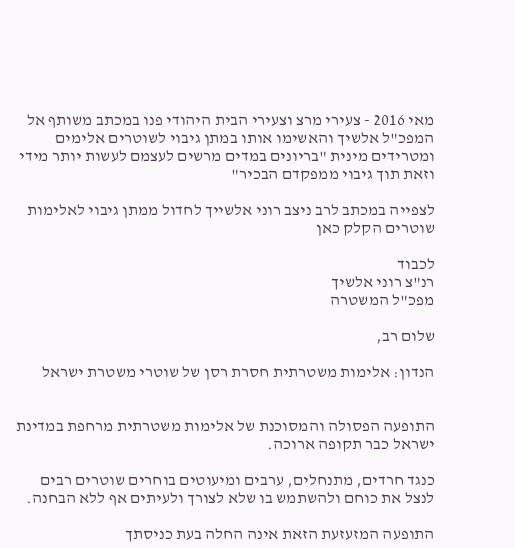מאי 2016 - צעירי מרצ וצעירי הבית היהודי פנו במכתב משותף אל המפכ"ל אלשיך והאשימו אותו במתן גיבוי לשוטרים אלימים ומטרידים מינית "בריונים במדים מרשים לעצמם לעשות יותר מידי וזאת תוך גיבוי ממפקדם הבכיר"

לצפייה במכתב לרב ניצב רוני אלשייך לחדול ממתן גיבוי לאלימות שוטרים הקלק כאן

לכבוד
רנ"צ רוני אלשיך
מפכ"ל המשטרה

שלום רב,

הנדון: אלימות משטרתית חסרת רסן של שוטרי משטרת ישראל


התופעה הפסולה והמסוכנת של אלימות משטרתית מרחפת במדינת ישראל כבר תקופה ארוכה.

כנגד חרדים, מתנחלים, ערבים ומיעוטים בוחרים שוטרים רבים לנצל את כוחם ולהשתמש בו שלא לצורך ולעיתים אף ללא הבחנה.

התופעה המזעזעת הזאת אינה החלה בעת כניסתך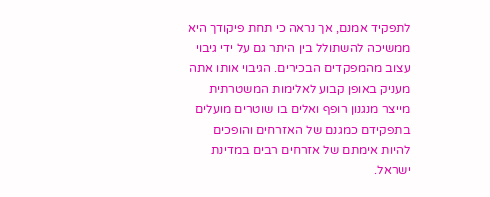לתפקיד אמנם, אך נראה כי תחת פיקודך היא ממשיכה להשתולל בין היתר גם על ידי גיבוי עצוב מהמפקדים הבכירים. הגיבוי אותו אתה מעניק באופן קבוע לאלימות המשטרתית מייצר מנגנון רופף ואלים בו שוטרים מועלים בתפקידם כמגנם של האזרחים והופכים להיות אימתם של אזרחים רבים במדינת ישראל.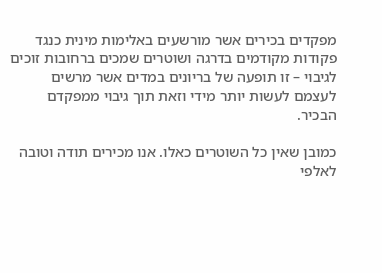מפקדים בכירים אשר מורשעים באלימות מינית כנגד פקודות מקודמים בדרגה ושוטרים שמכים ברחובות זוכים לגיבוי – זו תופעה של בריונים במדים אשר מרשים לעצמם לעשות יותר מידי וזאת תוך גיבוי ממפקדם הבכיר.

כמובן שאין כל השוטרים כאלו. אנו מכירים תודה וטובה לאלפי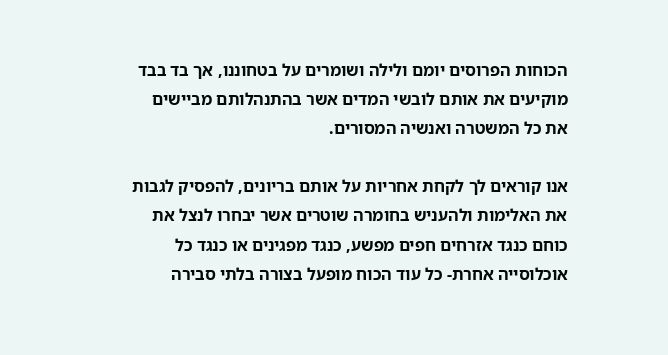הכוחות הפרוסים יומם ולילה ושומרים על בטחוננו, אך בד בבד מוקיעים את אותם לובשי המדים אשר בהתנהלותם מביישים את כל המשטרה ואנשיה המסורים.

אנו קוראים לך לקחת אחריות על אותם בריונים, להפסיק לגבות את האלימות ולהעניש בחומרה שוטרים אשר יבחרו לנצל את כוחם כנגד אזרחים חפים מפשע, כנגד מפגינים או כנגד כל אוכלוסייה אחרת- כל עוד הכוח מופעל בצורה בלתי סבירה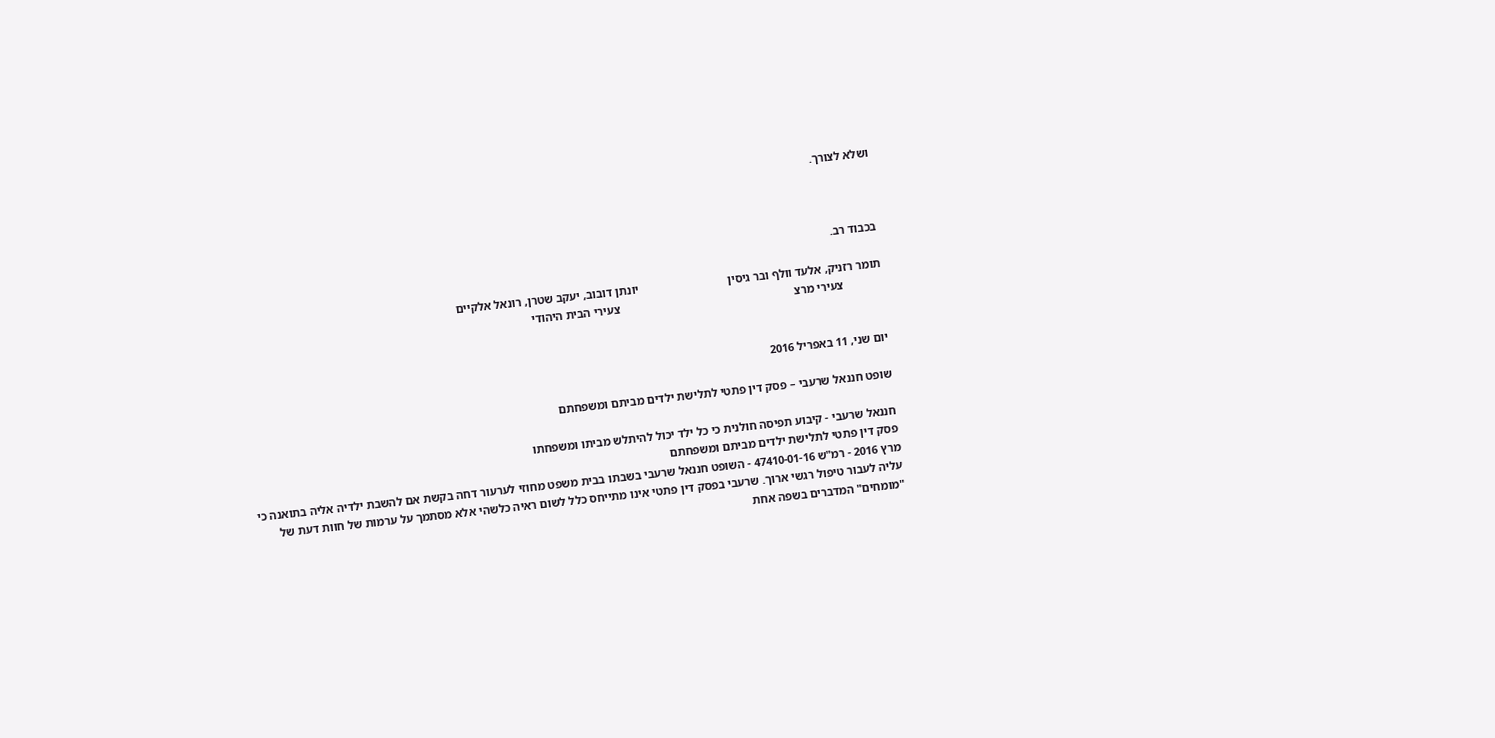ושלא לצורך.



בכבוד רב.

תומר רזניק, אלעד וולף ובר גיסין                              יונתן דובוב, יעקב שטרן, רונאל אלקיים
             צעירי מרצ                                                           צעירי הבית היהודי


יום שני, 11 באפריל 2016

שופט חננאל שרעבי – פסק דין פתטי לתלישת ילדים מביתם ומשפחתם

חננאל שרעבי - קיבוע תפיסה חולנית כי כל ילד יכול להיתלש מביתו ומשפחתו
פסק דין פתטי לתלישת ילדים מביתם ומשפחתם
מרץ 2016 - רמ"ש 47410-01-16 - השופט חננאל שרעבי בשבתו בבית משפט מחוזי לערעור דחה בקשת אם להשבת ילדיה אליה בתואנה כי עליה לעבור טיפול רגשי ארוך. שרעבי בפסק דין פתטי אינו מתייחס כלל לשום ראיה כלשהי אלא מסתמך על ערמות של חוות דעת של "מומחים" המדברים בשפה אחת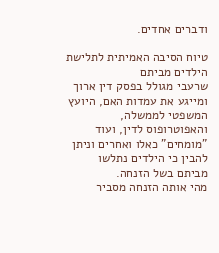ודברים אחדים.

טיוח הסיבה האמיתית לתלישת הילדים מביתם
שרעבי מגולל בפסק דין ארוך ומייגע את עמדות האם, היועץ המשפטי לממשלה, והאפוטרופוס לדין, ועוד "מומחים" כאלו ואחרים וניתן להבין כי הילדים נתלשו מביתם בשל הזנחה.
מהי אותה הזנחה מסביר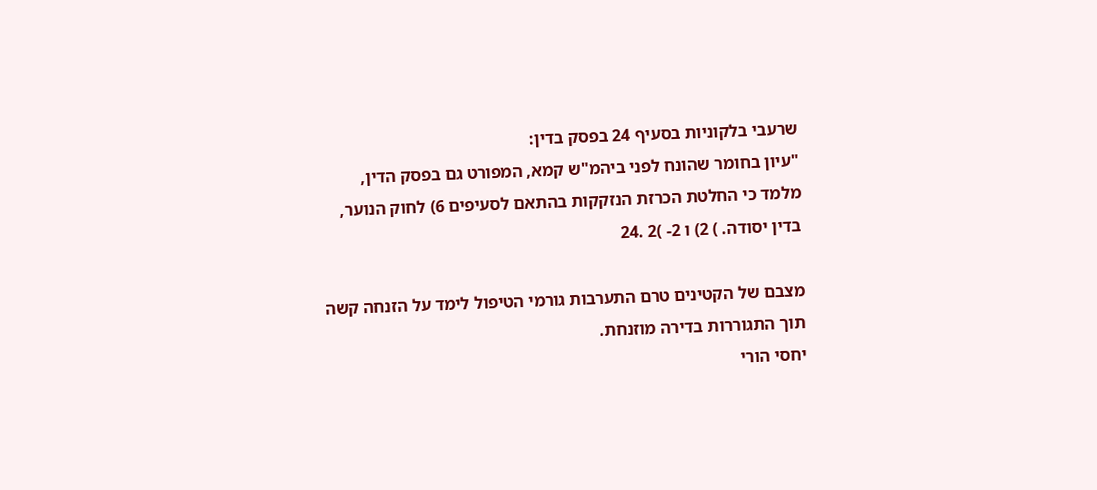שרעבי בלקוניות בסעיף 24 בפסק בדין:
"עיון בחומר שהונח לפני ביהמ"ש קמא, המפורט גם בפסק הדין, מלמד כי החלטת הכרזת הנזקקות בהתאם לסעיפים 6) לחוק הנוער, בדין יסודה. ) 2) ו 2- )2 .24

מצבם של הקטינים טרם התערבות גורמי הטיפול לימד על הזנחה קשה תוך התגוררות בדירה מוזנחת.
יחסי הורי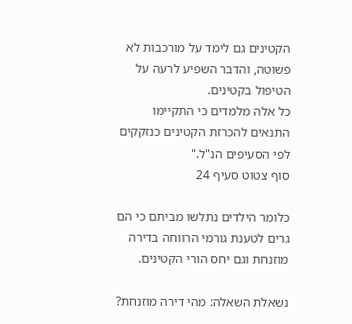הקטינים גם לימד על מורכבות לא פשוטה, והדבר השפיע לרעה על הטיפול בקטינים.
כל אלה מלמדים כי התקיימו התנאים להכרזת הקטינים כנזקקים לפי הסעיפים הנ"ל."
סוף צטוט סעיף 24

כלומר הילדים נתלשו מביתם כי הם גרים לטענת גורמי הרווחה בדירה מוזנחת וגם יחס הורי הקטינים.

נשאלת השאלה: מהי דירה מוזנחת?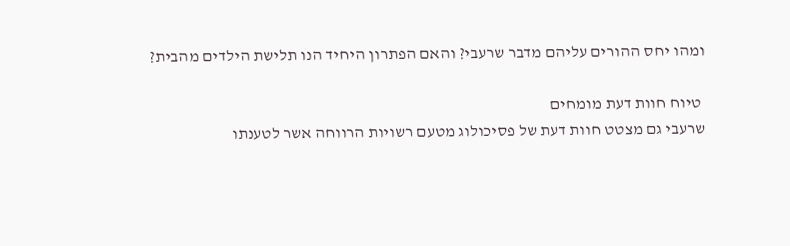ומהו יחס ההורים עליהם מדבר שרעבי? והאם הפתרון היחיד הנו תלישת הילדים מהבית?

 טיוח חוות דעת מומחים
שרעבי גם מצטט חוות דעת של פסיכולוג מטעם רשויות הרווחה אשר לטענתו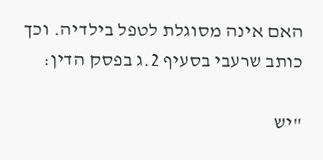האם אינה מסוגלת לטפל בילדיה. וכך כותב שרעבי בסעיף 2.ג בפסק הדין:

"יש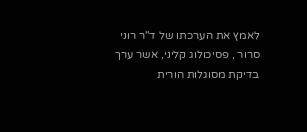לאמץ את הערכתו של ד"ר רוני סרור , פסיכולוג קליני, אשר ערך בדיקת מסוגלות הורית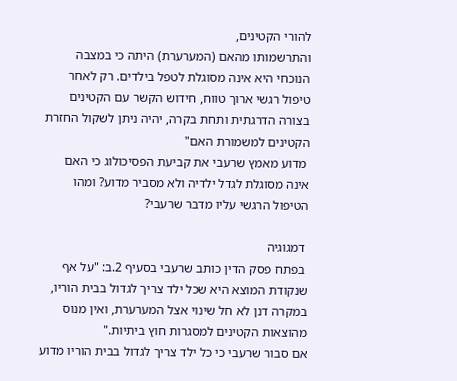להורי הקטינים,
והתרשמותו מהאם (המערערת) היתה כי במצבה הנוכחי היא אינה מסוגלת לטפל בילדים. רק לאחר טיפול רגשי ארוך טווח, חידוש הקשר עם הקטינים בצורה הדרגתית ותחת בקרה, יהיה ניתן לשקול החזרת הקטינים למשמורת האם"
 מדוע מאמץ שרעבי את קביעת הפסיכולוג כי האם אינה מסוגלת לגדל ילדיה ולא מסביר מדוע? ומהו הטיפול הרגשי עליו מדבר שרעבי?

 דמגוגיה
 בפתח פסק הדין כותב שרעבי בסעיף 2.ב: "על אף שנקודת המוצא היא שכל ילד צריך לגדול בבית הוריו, במקרה דנן לא חל שינוי אצל המערערת, ואין מנוס מהוצאות הקטינים למסגרות חוץ ביתיות."
אם סבור שרעבי כי כל ילד צריך לגדול בבית הוריו מדוע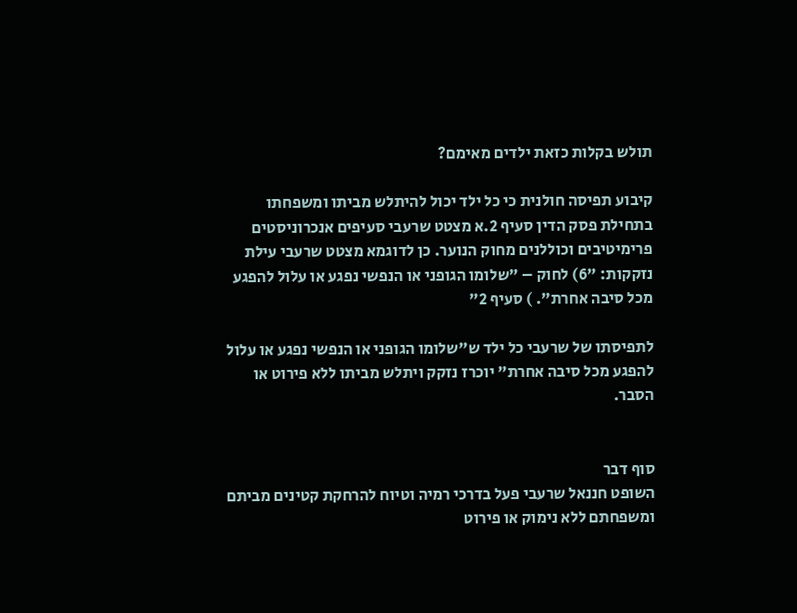תולש בקלות כזאת ילדים מאימם?

קיבוע תפיסה חולנית כי כל ילד יכול להיתלש מביתו ומשפחתו
בתחילת פסק הדין סעיף 2.א מצטט שרעבי סעיפים אנכרוניסטים פרימיטיבים וכוללנים מחוק הנוער. כן לדוגמא מצטט שרעבי עילת נזקקות: "6) לחוק – "שלומו הגופני או הנפשי נפגע או עלול להפגע מכל סיבה אחרת". ) סעיף 2"

לתפיסתו של שרעבי כל ילד ש"שלומו הגופני או הנפשי נפגע או עלול להפגע מכל סיבה אחרת" יוכרז נזקק ויתלש מביתו ללא פירוט או הסבר.


סוף דבר
השופט חננאל שרעבי פעל בדרכי רמיה וטיוח להרחקת קטינים מביתם ומשפחתם ללא נימוק או פירוט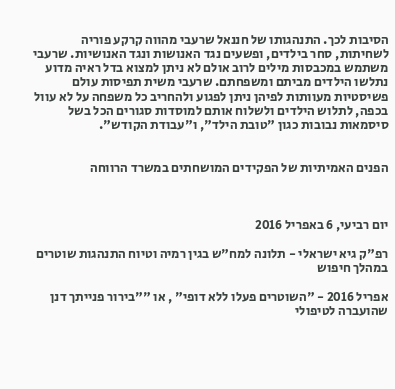הסיבות לכך. התנהגותו של חננאל שרעבי מהווה קרקע פוריה לשחיתות, סחר בילדים, ופשעים נגד האנושות ונגד האנושיות. שרעבי משתמש במכבסות מילים לרוב אולם לא ניתן למצוא בדל ראיה מדוע נתלשו הילדים מביתם ומשפחתם. שרעבי משית תפיסות עולם פשיסטיות מעוותות לפיהן ניתן לפגוע ולהחריב כל משפחה על לא עוול בכפה, לתלוש הילדים ולשלוח אותם למוסדות סגורים הכל בשל סיסמאות נבובות כגון "טובת הילד", ו"עבודת הקודש".


הפנים האמיתיות של הפקידים המושחתים במשרד הרווחה



יום רביעי, 6 באפריל 2016

רפ"ק גיא ישראלי - תלונה למח"ש בגין רמיה וטיוח התנהגות שוטרים במהלך חיפוש

אפריל 2016 - "השוטרים פעלו ללא דופי" , או ""בירור פנייתך דנן שהועברה לטיפולי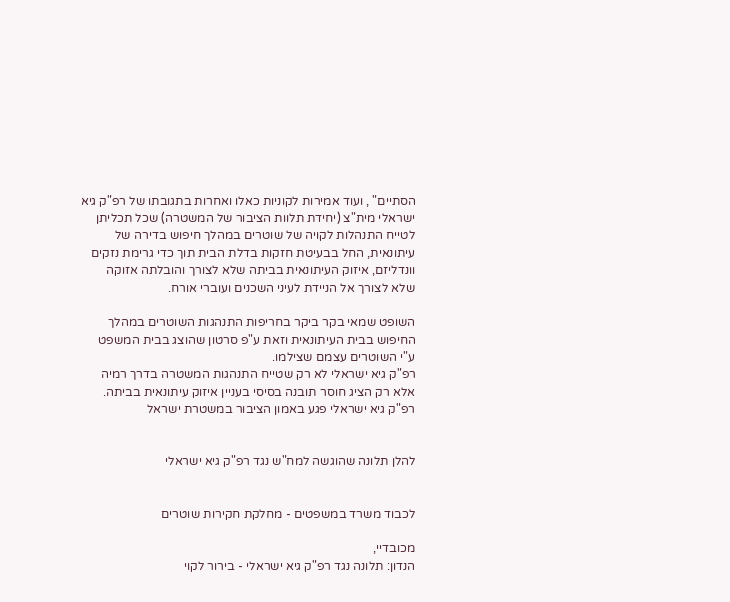הסתיים" , ועוד אמירות לקוניות כאלו ואחרות בתגובתו של רפ"ק גיא ישראלי מית"צ (יחידת תלוות הציבור של המשטרה) שכל תכליתן לטייח התנהלות לקויה של שוטרים במהלך חיפוש בדירה של עיתונאית, החל בבעיטת חזקות בדלת הבית תוך כדי גרימת נזקים וונדליזם, איזוק העיתונאית בביתה שלא לצורך והובלתה אזוקה שלא לצורך אל הניידת לעיני השכנים ועוברי אורח.

השופט שמאי בקר ביקר בחריפות התנהגות השוטרים במהלך החיפוש בבית העיתונאית וזאת ע"פ סרטון שהוצג בבית המשפט ע"י השוטרים עצמם שצילמו.
רפ"ק גיא ישראלי לא רק שטייח התנהגות המשטרה בדרך רמיה אלא רק הציג חוסר תובנה בסיסי בעניין איזוק עיתונאית בביתה.
רפ"ק גיא ישראלי פגע באמון הציבור במשטרת ישראל


להלן תלונה שהוגשה למח"ש נגד רפ"ק גיא ישראלי


לכבוד משרד במשפטים - מחלקת חקירות שוטרים

מכובדיי,
הנדון: תלונה נגד רפ"ק גיא ישראלי - בירור לקוי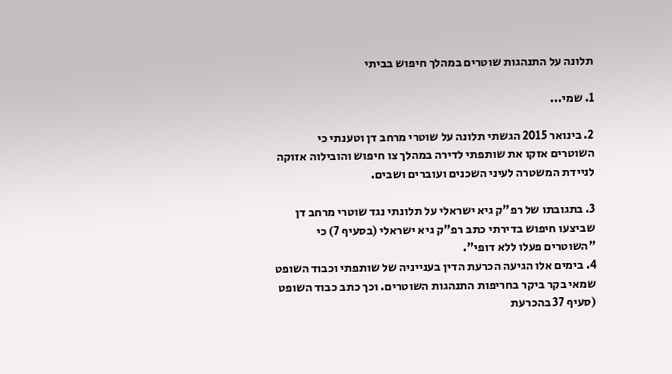תלונה על התנהגות שוטרים במהלך חיפוש בביתי

1. שמי...

2. בינואר 2015 הגשתי תלונה על שוטרי מרחב דן וטענתי כי השוטרים אזקו את שותפתי לדירה במהלך צו חיפוש והובילוה אזוקה לניידת המשטרה לעיני השכנים ועוברים ושבים.

3. בתגובתו של רפ"ק גיא ישראלי על תלונתי נגד שוטרי מרחב דן שביצעו חיפוש בדירתי כתב רפ"ק גיא ישראלי (בסעיף 7) כי "השוטרים פעלו ללא דופי".
4. בימים אלו הגיעה הכרעת הדין בענייניה של שותפתי וכבוד השופט שמאי בקר ביקר בחריפות התנהגות השוטרים. וכך כתב כבוד השופט (סעיף 37 בהכרעת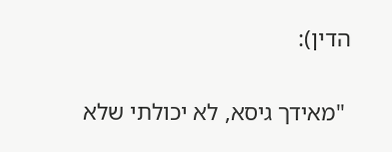הדין):

 "מאידך גיסא, לא יכולתי שלא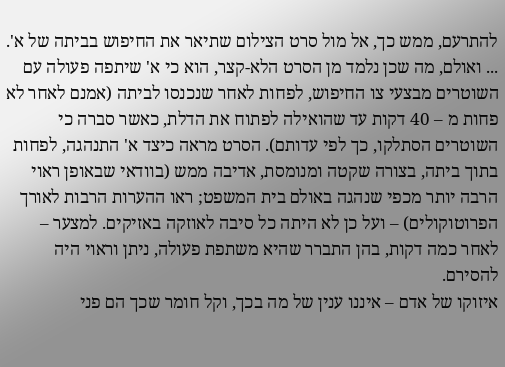להתרעם, ממש כך, אל מול סרט הצילום שתיאר את החיפוש בביתה של א'. ... ואולם, מה שכן נלמד מן הסרט הלא-קצר, הוא כי א' שיתפה פעולה עם השוטרים מבצעי צו החיפוש, לפחות לאחר שנכנסו לביתה (אמנם לאחר לא פחות מ – 40 דקות עד שהואילה לפתוח את הדלת, כאשר סברה כי השוטרים הסתלקו, כך לפי עדותם). הסרט מראה כיצד א' התנהגה, לפחות בתוך ביתה, בצורה שקטה ומנומסת, אדיבה ממש (בוודאי שבאופן ראוי הרבה יותר מכפי שנהגה באולם בית המשפט; ראו ההערות הרבות לאורך הפרוטוקולים) – ועל כן לא היתה כל סיבה לאוזקה באזיקים. למצער – לאחר כמה דקות, בהן התברר שהיא משתפת פעולה, ניתן וראוי היה להסירם.
איזוקו של אדם – איננו ענין של מה בכך, וקל חומר שכך הם פני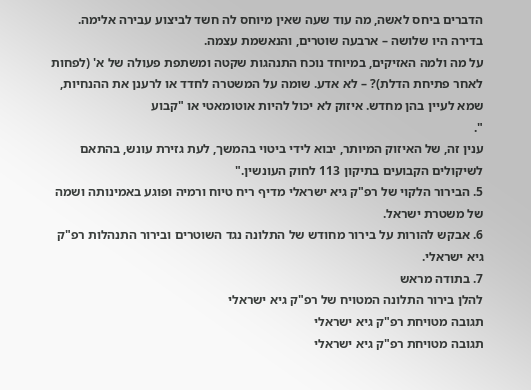הדברים ביחס לאשה, מה עוד שעה שאין מיוחס לה חשד לביצוע עבירה אלימה. בדירה היו שלושה – ארבעה שוטרים, והנאשמת עצמה.
על מה ולמה האזיקים, במיוחד נוכח התנהגות שקטה ומשתפת פעולה של א' (לפחות לאחר פתיחת הדלת)? – לא אדע. שומה על המשטרה לחדד או לרענן את ההנחיות, שמא לעיין בהן מחדש. איזוק לא יכול להיות אוטומאטי או "קבוע
".
ענין זה, של האיזוק המיותר, יבוא לידי ביטוי בהמשך, לעת גזירת עונש, בהתאם לשיקולים הקבועים בתיקון 113 לחוק העונשין."
5. הבירור הלקוי של רפ"ק גיא ישראלי מדיף ריח טיוח ורמיה ופוגע באמינותה ושמה של משטרת ישראל.
6. אבקש להורות על בירור מחודש של התלונה נגד השוטרים ובירור התנהלות רפ"ק גיא ישראלי.
7. בתודה מראש
להלן בירור התלונה המטויח של רפ"ק גיא ישראלי
תגובה מטויחת רפ"ק גיא ישראלי
תגובה מטויחת רפ"ק גיא ישראלי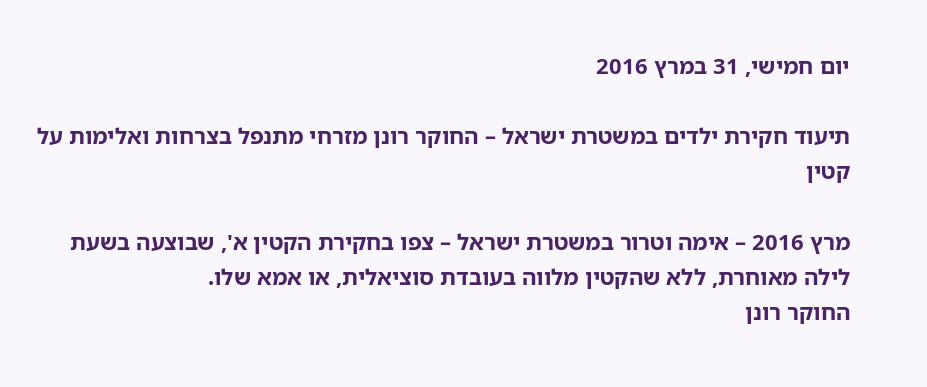יום חמישי, 31 במרץ 2016

תיעוד חקירת ילדים במשטרת ישראל – החוקר רונן מזרחי מתנפל בצרחות ואלימות על קטין

מרץ 2016 – אימה וטרור במשטרת ישראל – צפו בחקירת הקטין א', שבוצעה בשעת לילה מאוחרת, ללא שהקטין מלווה בעובדת סוציאלית, או אמא שלו.
החוקר רונן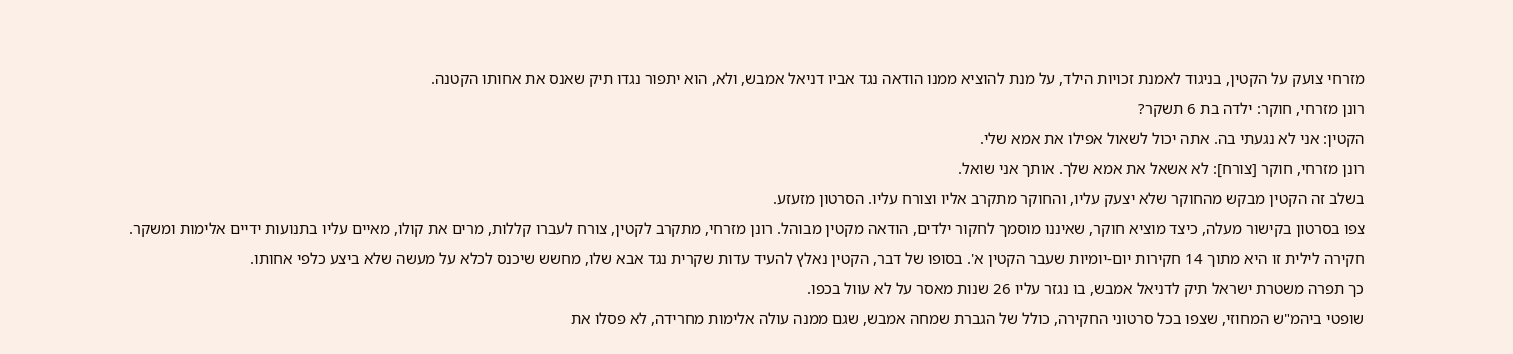מזרחי צועק על הקטין, בניגוד לאמנת זכויות הילד, על מנת להוציא ממנו הודאה נגד אביו דניאל אמבש, ולא, הוא יתפור נגדו תיק שאנס את אחותו הקטנה.
רונן מזרחי, חוקר: ילדה בת 6 תשקר?
הקטין: אני לא נגעתי בה. אתה יכול לשאול אפילו את אמא שלי.
רונן מזרחי, חוקר [צורח]: לא אשאל את אמא שלך. אותך אני שואל.
בשלב זה הקטין מבקש מהחוקר שלא יצעק עליו, והחוקר מתקרב אליו וצורח עליו. הסרטון מזעזע.
צפו בסרטון בקישור מעלה, כיצד מוציא חוקר, שאיננו מוסמך לחקור ילדים, הודאה מקטין מבוהל. רונן מזרחי, מתקרב לקטין, צורח לעברו קללות, מרים את קולו, מאיים עליו בתנועות ידיים אלימות ומשקר.
חקירה לילית זו היא מתוך 14 חקירות יום-יומיות שעבר הקטין א'. בסופו של דבר, הקטין נאלץ להעיד עדות שקרית נגד אבא שלו, מחשש שיכנס לכלא על מעשה שלא ביצע כלפי אחותו.
כך תפרה משטרת ישראל תיק לדניאל אמבש, בו נגזר עליו 26 שנות מאסר על לא עוול בכפו.
שופטי ביהמ"ש המחוזי, שצפו בכל סרטוני החקירה, כולל של הגברת שמחה אמבש, שגם ממנה עולה אלימות מחרידה, לא פסלו את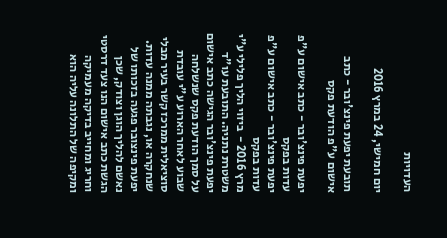העדויות

יום חמישי, 24 במרץ 2016

תובעת יפעת פינצ'ובר - כתב אישום ע"פ הודעת פקס

יפעת פינצ'ובר - כתב אישום ע"פ עדות בפקס
יפעת פינצ'ובר - כתב אישום ע"פ עדות בפקס
מרץ 2016 -  ביזוי הליך פלילי ע"י משטרת נתניה. התובעת עו"ד יפעת פינצ'ובר הגישה כתב אישום על סמך הודעת פקס שנשלחה שבוע לאחר הארוע ע"י עובדת סוציאלית ממרכז קשר בעיר מבלי שנחקרה או, נגבתה ממנה עדות. יפעת פינצובר פגעה בזכותו של נאשם להליך הוגן וצודק, שכן הגשת כתב אישום הנו צעד דרסטי וחריג ומחייב בדיקה מעמיקה ומקיפה של התלונה עליה הוא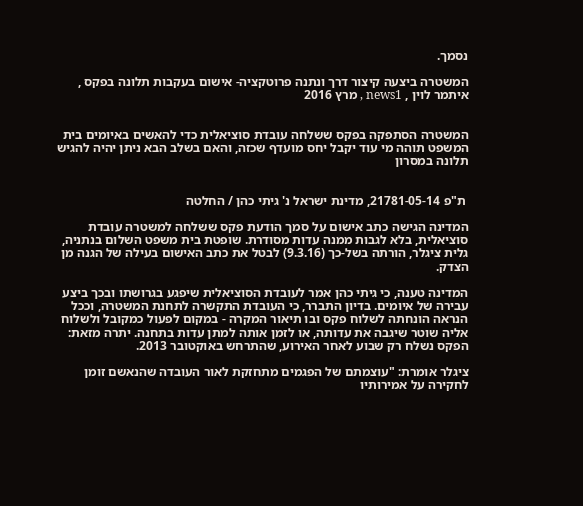נסמך.

המשטרה ביצעה קיצור דרך ונתנה פרוטקציה- אישום בעקבות תלונה בפקס , איתמר לוין , news1 , מרץ 2016


המשטרה הסתפקה בפקס ששלחה עובדת סוציאלית כדי להאשים באיומים בית המשפט תוהה מי עוד יקבל יחס מועדף שכזה, והאם בשלב הבא ניתן יהיה להגיש תלונה במסרון


 ת"פ 21781-05-14, מדינת ישראל נ' גיתי כהן / החלטה

המדינה הגישה כתב אישום על סמך הודעת פקס ששלחה למשטרה עובדת סוציאלית, בלא לגבות ממנה עדות מסודרת. שופטת בית משפט השלום בנתניה, גלית ציגלר, הורתה בשל-כך (9.3.16) לבטל את כתב האישום בעילה של הגנה מן הצדק.

המדינה טענה, כי גיתי כהן אמר לעובדת הסוציאלית שיפגע בגרושתו ובכך ביצע עבירה של איומים. בדיון התברר, כי העובדת התקשרה לתחנת המשטרה, וככל הנראה הונחתה לשלוח פקס ובו תיאור המקרה - במקום לפעול כמקובל ולשלוח אליה שוטר שיגבה את עדותה, או לזמן אותה למתן עדות בתחנה. יתרה מזאת: הפקס נשלח רק שבוע לאחר האירוע, שהתרחש באוקטובר 2013.

ציגלר אומרת: "עוצמתם של הפגמים מתחזקת לאור העובדה שהנאשם זומן לחקירה על אמירותיו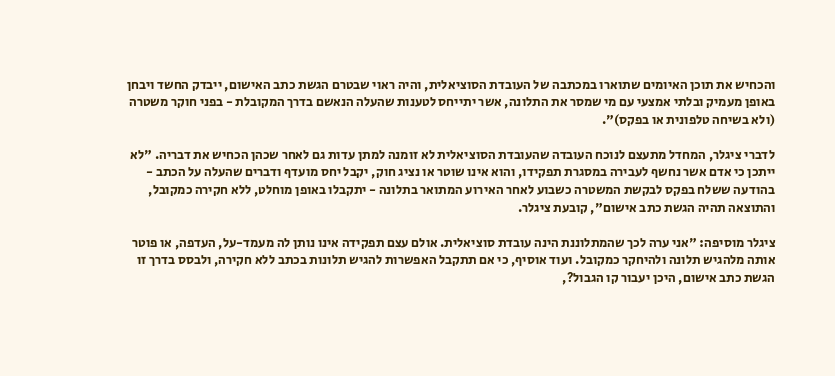והכחיש את תוכן האיומים שתוארו במכתבה של העובדת הסוציאלית, והיה ראוי שבטרם הגשת כתב האישום, ייבדק החשד ויבחן באופן מעמיק ובלתי אמצעי עם מי שמסר את התלונה, אשר יתייחס לטענות שהעלה הנאשם בדרך המקובלת - בפני חוקר משטרה (ולא בשיחה טלפונית או בפקס)".

לדברי ציגלר, המחדל מתעצם לנוכח העובדה שהעובדת הסוציאלית לא זומנה למתן עדות גם לאחר שכהן הכחיש את דבריה. "לא ייתכן כי אדם אשר נחשף לעבירה במסגרת תפקידו, והוא אינו שוטר או נציג חוק, יקבל יחס מועדף ודברים שהעלה על הכתב - בהודעה ששלח בפקס לבקשת המשטרה כשבוע לאחר האירוע המתואר בתלונה - יתקבלו באופן מוחלט, ללא חקירה כמקובל, והתוצאה תהיה הגשת כתב אישום", קובעת ציגלר.

ציגלר מוסיפה: "אני ערה לכך שהמתלוננת הינה עובדת סוציאלית. אולם עצם תפקידה אינו נותן לה מעמד-על, העדפה, או פוטר אותה מלהגיש תלונה ולהיחקר כמקובל. ועוד אוסיף, כי אם תתקבל האפשרות להגיש תלונות בכתב ללא חקירה, ולבסס בדרך זו הגשת כתב אישום, היכן יעבור קו הגבול?,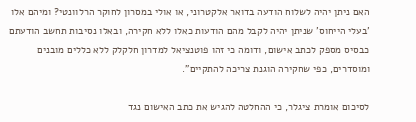האם ניתן יהיה לשלוח הודעה בדואר אלקטרוני, או אולי במסרון לחוקר הרלוונטי? ומיהם אלו 'בעלי הייחוס' שניתן יהיה לקבל מהם הודעות כאלו ללא חקירה, ובאלו נסיבות תחשב הודעתם כבסיס מספק לכתב אישום, ודומה כי זהו פוטנציאל למדרון חלקלק ללא כללים מובנים ומוסדרים, כפי שחקירה הוגנת צריכה להתקיים".

לסיכום אומרת ציגלר, כי ההחלטה להגיש את כתב האישום נגד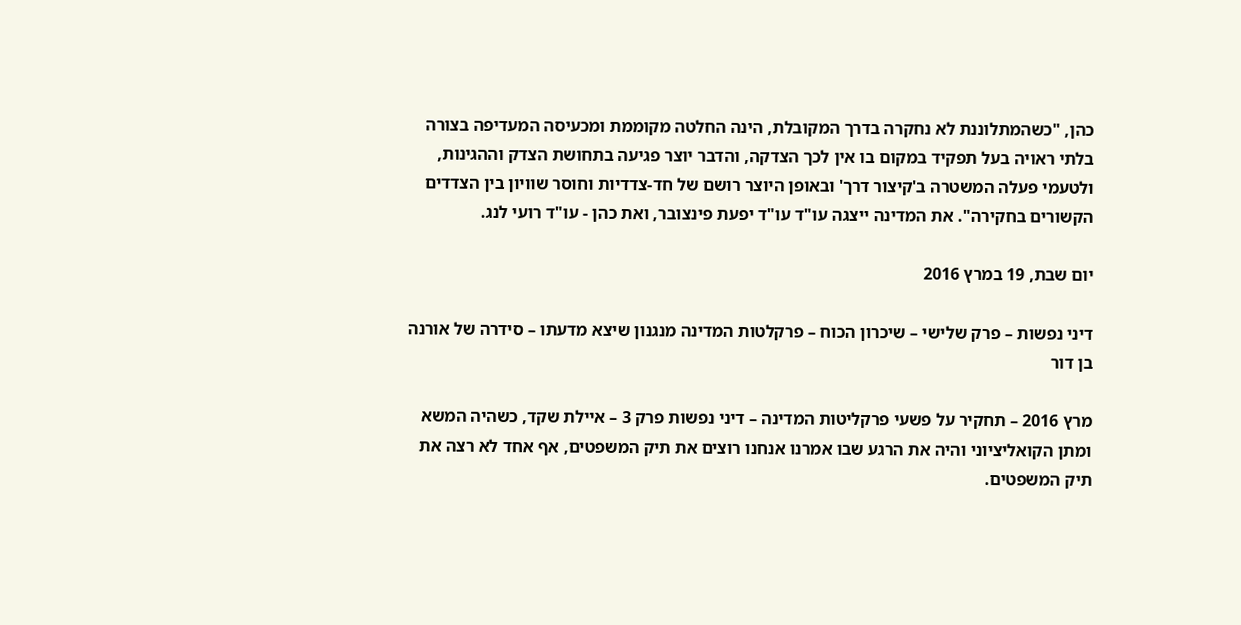כהן, "כשהמתלוננת לא נחקרה בדרך המקובלת, הינה החלטה מקוממת ומכעיסה המעדיפה בצורה בלתי ראויה בעל תפקיד במקום בו אין לכך הצדקה, והדבר יוצר פגיעה בתחושת הצדק וההגינות, ולטעמי פעלה המשטרה ב'קיצור דרך' ובאופן היוצר רושם של חד-צדדיות וחוסר שוויון בין הצדדים הקשורים בחקירה". את המדינה ייצגה עו"ד עו"ד יפעת פינצובר, ואת כהן - עו"ד רועי לנג.

יום שבת, 19 במרץ 2016

דיני נפשות – פרק שלישי – שיכרון הכוח – פרקלטות המדינה מנגנון שיצא מדעתו – סידרה של אורנה בן דור

מרץ 2016 – תחקיר על פשעי פרקליטות המדינה – דיני נפשות פרק 3 – איילת שקד, כשהיה המשא ומתן הקואליציוני והיה את הרגע שבו אמרנו אנחנו רוצים את תיק המשפטים, אף אחד לא רצה את תיק המשפטים.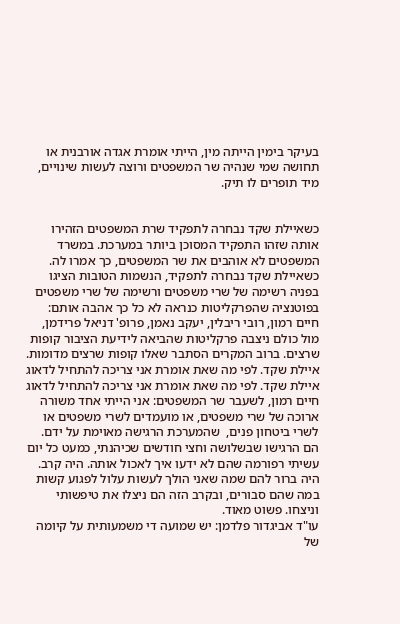בעיקר בימין הייתה מין, הייתי אומרת אגדה אורבנית או תחושה שמי שנהיה שר המשפטים ורוצה לעשות שינויים, מיד תופרים לו תיק.


כשאיילת שקד נבחרה לתפקיד שרת המשפטים הזהירו אותה שזהו התפקיד המסוכן ביותר במערכת. במשרד המשפטים לא אוהבים את שר המשפטים, כך אמרו לה. כשאיילת שקד נבחרה לתפקיד, הנשמות הטובות הציגו בפניה רשימה של שרי משפטים ורשימה של שרי משפטים בפוטנציה שהפרקליטות כנראה לא כל כך אהבה אותם: חיים רמון, רובי ריבלין, יעקב נאמן, פרופ' דניאל פרידמן, מול כולם ניצבה פרקליטות שהביאה לידיעת הציבור קופות שרצים. ברוב המקרים הסתבר שאלו קופות שרצים מדומות.
איילת שקד. לפי מה שאת אומרת אני צריכה להתחיל לדאוג
איילת שקד. לפי מה שאת אומרת אני צריכה להתחיל לדאוג
חיים רמון, לשעבר שר המשפטים: אני הייתי אחד משורה ארוכה של שרי משפטים, או מועמדים לשרי משפטים או לשרי ביטחון פנים,  שהמערכת הרגישה מאוימת על ידם. הם הרגישו שבשלושה וחצי חודשים שכיהנתי, כמעט כל יום עשיתי רפורמה שהם לא ידעו איך לאכול אותה. היה קרב. היה ברור להם שמה שאני הולך לעשות עלול לפגוע קשות במה שהם סבורים, ובקרב הזה הם ניצלו את טיפשותי וניצחו. פשוט מאוד.
עו"ד אביגדור פלדמן: יש שמועה די משמעותית על קיומה של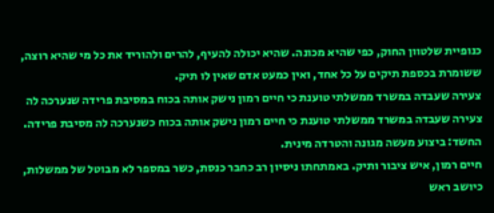כנופיית שלטוון החוק, כפי שהיא מכונה. שהיא יכולה להעיף, להרים ולהוריד את כל מי שהיא רוצה, ששומרת בכספת תיקים על כל אחד, ואין כמעט אדם שאין לו תיק.
צעירה שעבדה במשרד ממשלתי טוענת כי חיים רמון נישק אותה בכוח במסיבת פרידה שנערכה לה
צעירה שעבדה במשרד ממשלתי טוענת כי חיים רמון נישק אותה בכוח כשנערכה לה מסיבת פרידה.
החשד: ביצוע מעשה מגונה והטרדה מינית.
חיים רמון, איש ציבור ותיק. באמתחתו ניסיון רב כחבר כנסת, כשר במספר לא מבוטל של ממשלות, כיושב ראש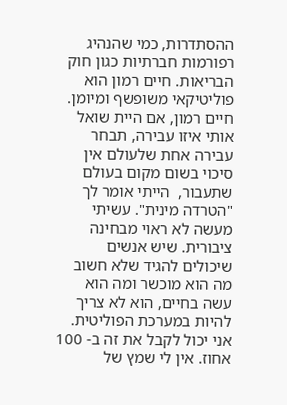ההסתדרות, כמי שהנהיג רפורמות חברתיות כגון חוק הבריאות. חיים רמון הוא פוליטיקאי משופשף ומיומן.
חיים רמון, אם היית שואל אותי איזו עבירה, תבחר עבירה אחת שלעולם אין סיכוי בשום מקום בעולם שתעבור,  הייתי אומר לך "הטרדה מינית". עשיתי מעשה לא ראוי מבחינה ציבורית. שיש אנשים שיכולים להגיד שלא חשוב מה הוא מוכשר ומה הוא עשה בחיים, הוא לא צריך להיות במערכת הפוליטית. אני יכול לקבל את זה ב- 100 אחוז. אין לי שמץ של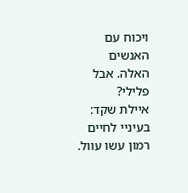ויכוח עם האנשים האלה. אבל פלילי?
איילת שקד: בעיניי לחיים רמון עשו עוול.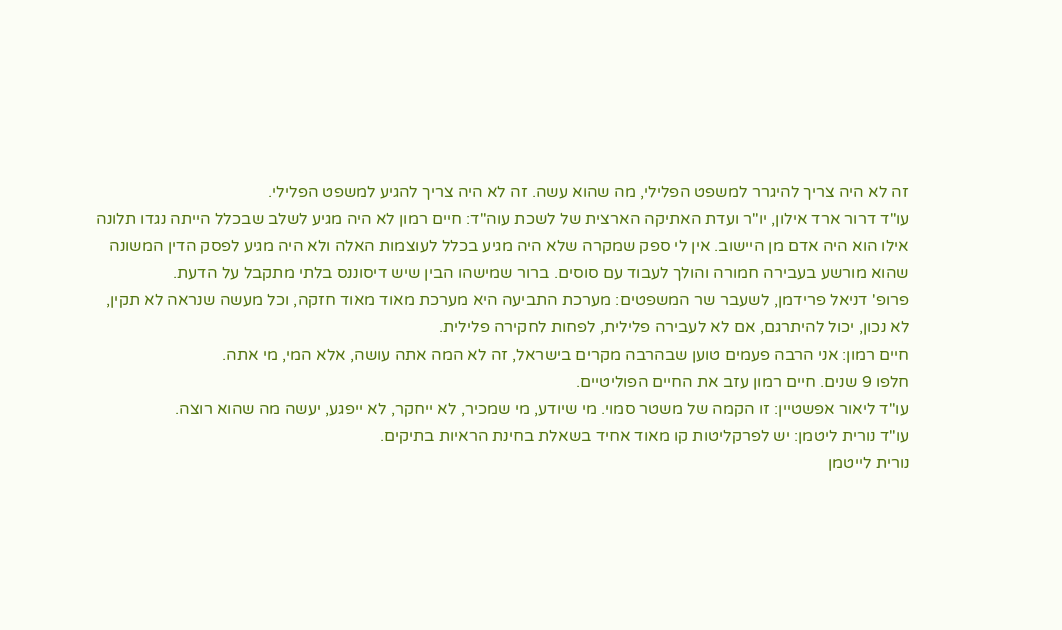זה לא היה צריך להיגרר למשפט הפלילי, מה שהוא עשה. זה לא היה צריך להגיע למשפט הפלילי.
עו"ד דרור ארד אילון, יו"ר ועדת האתיקה הארצית של לשכת עוה"ד: חיים רמון לא היה מגיע לשלב שבכלל הייתה נגדו תלונה אילו הוא היה אדם מן היישוב. אין לי ספק שמקרה שלא היה מגיע בכלל לעוצמות האלה ולא היה מגיע לפסק הדין המשונה שהוא מורשע בעבירה חמורה והולך לעבוד עם סוסים. ברור שמישהו הבין שיש דיסוננס בלתי מתקבל על הדעת.
פרופ' דניאל פרידמן, לשעבר שר המשפטים: מערכת התביעה היא מערכת מאוד מאוד חזקה, וכל מעשה שנראה לא תקין, לא נכון, יכול להיתרגם, אם לא לעבירה פלילית, לפחות לחקירה פלילית.
חיים רמון: אני הרבה פעמים טוען שבהרבה מקרים בישראל, זה לא המה אתה עושה, אלא המי, מי אתה.
חלפו 9 שנים. חיים רמון עזב את החיים הפוליטיים.
עו"ד ליאור אפשטיין: זו הקמה של משטר סמוי. מי שיודע, מי שמכיר, לא ייחקר, לא ייפגע, יעשה מה שהוא רוצה.
עו"ד נורית ליטמן: יש לפרקליטות קו מאוד אחיד בשאלת בחינת הראיות בתיקים.
נורית לייטמן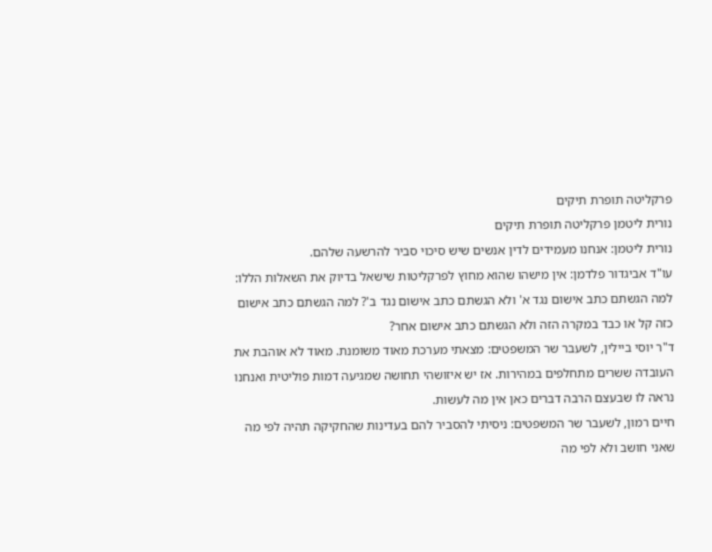פרקליטה תופרת תיקים
נורית ליטמן פרקליטה תופרת תיקים
נורית ליטמן: אנחנו מעמידים לדין אנשים שיש סיכוי סביר להרשעה שלהם.
עו"ד אביגדור פלדמן: אין מישהו שהוא מחוץ לפרקליטות שישאל בדיוק את השאלות הללו: למה הגשתם כתב אישום נגד א' ולא הגשתם כתב אישום נגד ב'? למה הגשתם כתב אישום כזה קל או כבד במקרה הזה ולא הגשתם כתב אישום אחר?
ד"ר יוסי ביילין, לשעבר שר המשפטים: מצאתי מערכת מאוד משומנת. מאוד לא אוהבת את העובדה ששרים מתחלפים במהירות. אז יש איזושהי תחושה שמגיעה דמות פוליטית ואנחנו נראה לו שבעצם הרבה דברים כאן אין מה לעשות.
חיים רמון, לשעבר שר המשפטים: ניסיתי להסביר להם בעדינות שהחקיקה תהיה לפי מה שאני חושב ולא לפי מה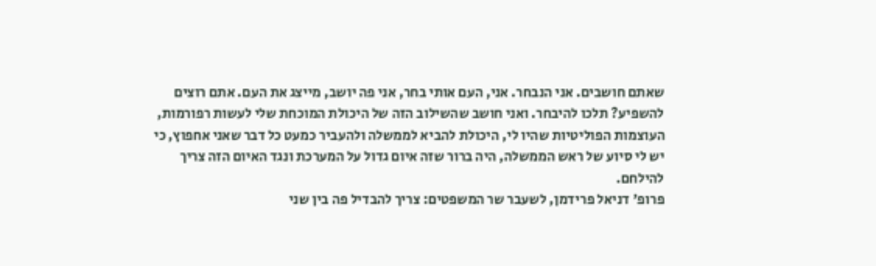שאתם חושבים. אני הנבחר. אני, העם אותי בחר, אני פה יושב, מייצג את העם. אתם רוצים להשפיע? תלכו להיבחר. ואני חושב שהשילוב הזה של היכולת המוכחת שלי לעשות רפורמות, העוצמות הפוליטיות שהיו לי, היכולת להביא לממשלה ולהעביר כמעט כל דבר שאני אחפוץ, כי יש לי סיוע של ראש הממשלה, היה ברור שזה איום גדול על המערכת ונגד האיום הזה צריך להילחם.
פרופ' דניאל פרידמן, לשעבר שר המשפטים: צריך להבדיל פה בין שני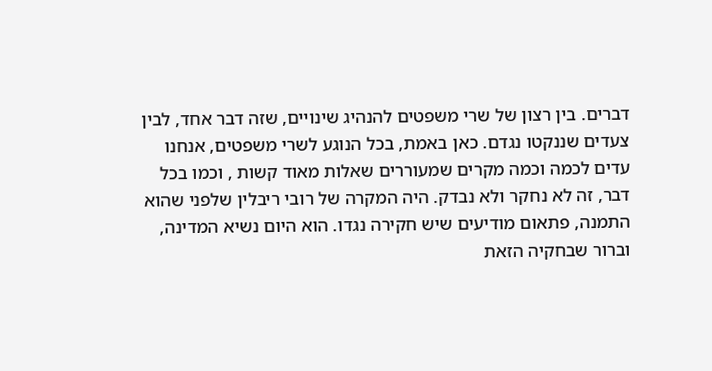דברים. בין רצון של שרי משפטים להנהיג שינויים, שזה דבר אחד, לבין צעדים שננקטו נגדם. כאן באמת, בכל הנוגע לשרי משפטים, אנחנו עדים לכמה וכמה מקרים שמעוררים שאלות מאוד קשות , וכמו בכל דבר, זה לא נחקר ולא נבדק. היה המקרה של רובי ריבלין שלפני שהוא התמנה, פתאום מודיעים שיש חקירה נגדו. הוא היום נשיא המדינה, וברור שבחקיה הזאת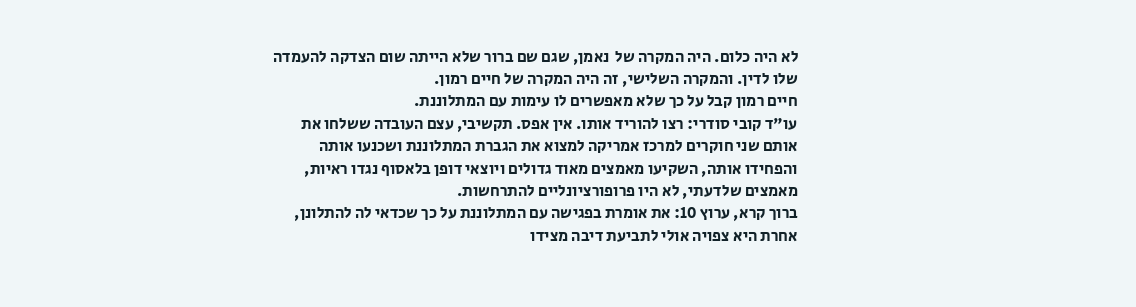לא היה כלום. היה המקרה של  נאמן, שגם שם ברור שלא הייתה שום הצדקה להעמדה שלו לדין. והמקרה השלישי, זה היה המקרה של חיים רמון.
חיים רמון קבל על כך שלא מאפשרים לו עימות עם המתלוננת.
עו"ד קובי סודרי: רצו להוריד אותו. אין אפס. תקשיבי, עצם העובדה ששלחו את אותם שני חוקרים למרכז אמריקה למצוא את הגברת המתלוננת ושכנעו אותה והפחידו אותה, השקיעו מאמצים מאוד גדולים ויוצאי דופן בלאסוף נגדו ראיות, מאמצים שלדעתי, לא היו פרופורציונליים להתרחשות.
ברוך קרא, ערוץ 10: את אומרת בפגישה עם המתלוננת על כך שכדאי לה להתלונן, אחרת היא צפויה אולי לתביעת דיבה מצידו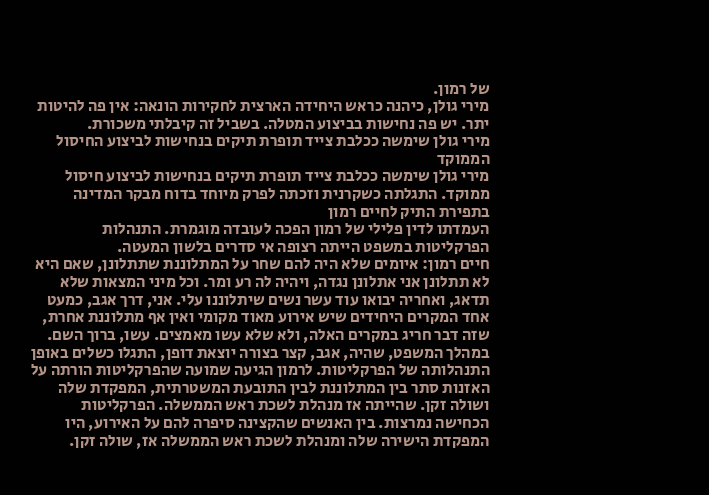של רמון.
מירי גולן, כיהנה כראש היחידה הארצית לחקירות הונאה: אין פה להיטות יתר. יש פה נחישות בביצוע המטלה. בשביל זה קיבלתי משכורת.
מירי גולן שימשה ככלבת צייד תופרת תיקים בנחישות לביצוע החיסול הממוקד
מירי גולן שימשה ככלבת צייד תופרת תיקים בנחישות לביצוע חיסול ממוקד. התגלתה כשקרנית וזכתה לפרק מיוחד בדוח מבקר המדינה בתפירת התיק לחיים רמון
העמדתו לדין פלילי של רמון הפכה לעובדה מוגמרת. התנהלות הפרקליטות במשפט הייתה רצופה אי סדרים בלשון המעטה.
חיים רמון: איומים שלא היה להם שחר על המתלוננת שתתלונן, שאם היא לא תתלונן אני אתלונן נגדה, ויהיה לה רע ומר. וכל מיני המצאות שלא תדאג, ואחריה יבואו עוד עשר נשים שיתלוננו עלי. אני, דרך אגב, כמעט אחד המקרים היחידים שיש אירוע מאוד מקומי ואין אף מתלוננת אחרת, שזה דבר חריג במקרים האלה, ולא שלא עשו מאמצים. עשו, ברוך השם.
במהלך המשפט, שהיה, אגב, קצר בצורה יוצאת דופן, התגלו כשלים באופן התנהלותה של הפרקליטות. לרמון הגיעה שמועה שהפרקליטות הורתה על האזנות סתר בין המתלוננת לבין התובעת המשטרתית, המפקדת שלה ושולה זקן. שהייתה אז מנהלת לשכת ראש הממשלה. הפרקליטות הכחישה נמרצות. בין האנשים שהקצינה סיפרה להם על האירוע, היו המפקדת הישירה שלה ומנהלת לשכת ראש הממשלה אז, שולה זקן.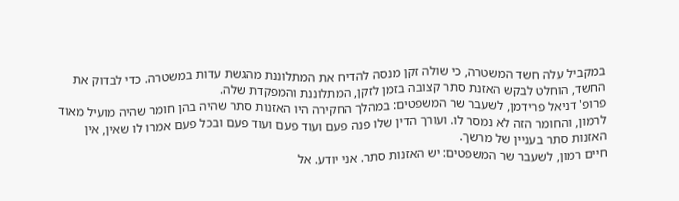במקביל עלה חשד המשטרה, כי שולה זקן מנסה להדיח את המתלוננת מהגשת עדות במשטרה. כדי לבדוק את החשד, הוחלט לבקש האזנת סתר קצובה בזמן לזקן, המתלוננת והמפקדת שלה.
פרופ' דניאל פרידמן, לשעבר שר המשפטים: במהלך החקירה היו האזנות סתר שהיה בהן חומר שהיה מועיל מאוד לרמון, והחומר הזה לא נמסר לו. ועורך הדין שלו פנה פעם ועוד פעם ועוד פעם ובכל פעם אמרו לו שאין, אין האזנות סתר בעניין של מרשך.
חיים רמון, לשעבר שר המשפטים: יש האזנות סתר. אני יודע. אל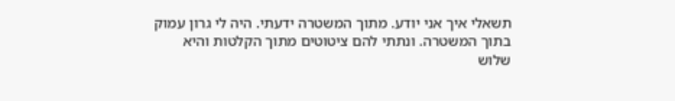תשאלי איך אני יודע. מתוך המשטרה ידעתי. היה לי גרון עמוק בתוך המשטרה. ונתתי להם ציטוטים מתוך הקלטות והיא שלוש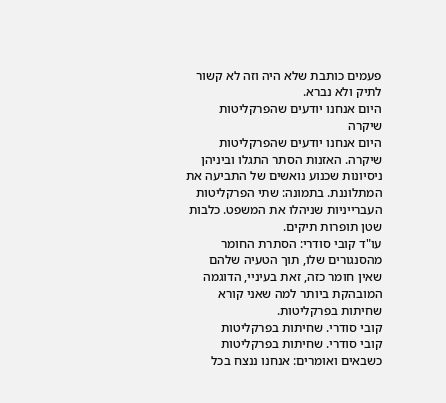פעמים כותבת שלא היה וזה לא קשור לתיק ולא נברא.
היום אנחנו יודעים שהפרקליטות שיקרה
היום אנחנו יודעים שהפרקליטות שיקרה. האזנות הסתר התגלו וביניהן ניסיונות שכנוע נואשים של התביעה את המתלוננת. בתמונה: שתי הפרקליטות העברייניות שניהלו את המשפט. כלבות שטן תופרות תיקים.
עו"ד קובי סודרי: הסתרת החומר מהסנגורים שלו, תוך הטעיה שלהם שאין חומר כזה, זאת בעיניי, הדוגמה המובהקת ביותר למה שאני קורא שחיתות בפרקליטות.
קובי סודרי. שחיתות בפרקליטות
קובי סודרי. שחיתות בפרקליטות
כשבאים ואומרים: אנחנו ננצח בכל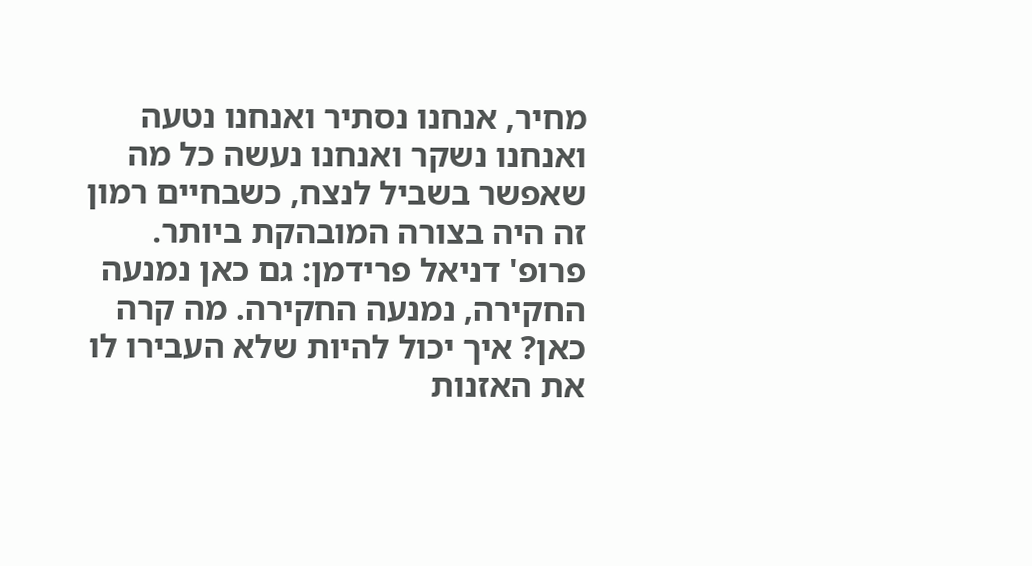מחיר, אנחנו נסתיר ואנחנו נטעה ואנחנו נשקר ואנחנו נעשה כל מה שאפשר בשביל לנצח, כשבחיים רמון זה היה בצורה המובהקת ביותר.
פרופ' דניאל פרידמן: גם כאן נמנעה החקירה, נמנעה החקירה. מה קרה כאן? איך יכול להיות שלא העבירו לו את האזנות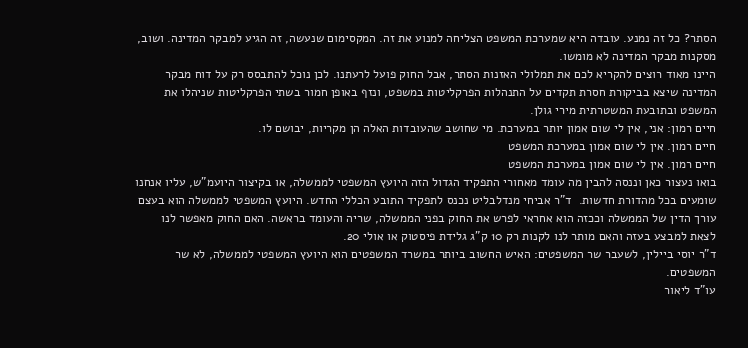הסתר? כל זה נמנע. עובדה היא שמערכת המשפט הצליחה למנוע את זה. המקסימום שנעשה, זה הגיע למבקר המדינה. ושוב, מסקנות מבקר המדינה לא מומשו.
היינו מאוד רוצים להקריא לכם את תמלולי האזנות הסתר, אבל החוק פועל לרעתנו. לכן נוכל להתבסס רק על דוח מבקר המדינה שיצא בביקורת חסרת תקדים על התנהלות הפרקליטות במשפט, ונזף באופן חמור בשתי הפרקליטות שניהלו את המשפט ובתובעת המשטרתית מירי גולן.
חיים רמון: אני, אין לי שום אמון יותר במערכת. מי שחושב שהעובדות האלה הן מקריות, יבושם לו.
חיים רמון. אין לי שום אמון במערכת המשפט
חיים רמון. אין לי שום אמון במערכת המשפט
בואו נעצור כאן וננסה להבין מה עומד מאחורי התפקיד הגדול הזה היועץ המשפטי לממשלה, או בקיצור היועמ"ש, עליו אנחנו שומעים בכל מהדורת חדשות.  ד"ר אביחי מנדלבליט נכנס לתפקיד התובע הכללי החדש. היועץ המשפטי לממשלה הוא בעצם עורך הדין של הממשלה וככזה הוא אחראי לפרש את החוק בפני הממשלה, שריה והעומד בראשה. האם החוק מאפשר לנו לצאת למבצע בעזה והאם מותר לנו לקנות רק 10 ק"ג גלידת פיסטוק או אולי 20.
ד"ר יוסי ביילין, לשעבר שר המשפטים: האיש החשוב ביותר במשרד המשפטים הוא היועץ המשפטי לממשלה, לא שר המשפטים.
עו"ד ליאור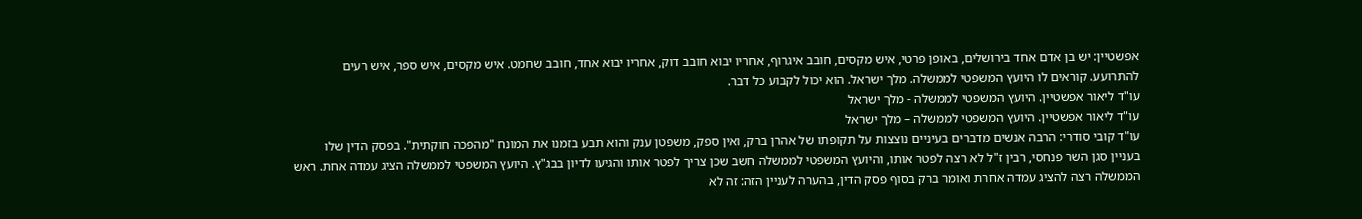אפשטיין: יש בן אדם אחד בירושלים, באופן פרטי, איש מקסים, חובב איגרוף, אחריו יבוא חובב דוק, אחריו יבוא אחד, חובב שחמט. איש מקסים, איש ספר, איש רעים להתרועע. קוראים לו היועץ המשפטי לממשלה. מלך ישראל. הוא יכול לקבוע כל דבר.
עו"ד ליאור אפשטיין. היועץ המשפטי לממשלה - מלך ישראל
עו"ד ליאור אפשטיין. היועץ המשפטי לממשלה – מלך ישראל
עו"ד קובי סודרי: הרבה אנשים מדברים בעיניים נוצצות על תקופתו של אהרן ברק, ואין ספק, משפטן ענק והוא תבע בזמנו את המונח "מהפכה חוקתית". בפסק הדין שלו בעניין סגן השר פנחסי, רבין ז"ל לא רצה לפטר אותו, והיועץ המשפטי לממשלה חשב שכן צריך לפטר אותו והגיעו לדיון בבג"ץ. היועץ המשפטי לממשלה הציג עמדה אחת. ראש הממשלה רצה להציג עמדה אחרת ואומר ברק בסוף פסק הדין, בהערה לעניין הזה: זה לא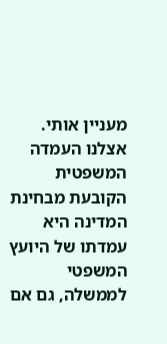מעניין אותי. אצלנו העמדה המשפטית הקובעת מבחינת המדינה היא עמדתו של היועץ המשפטי לממשלה, גם אם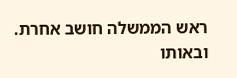ראש הממשלה חושב אחרת. ובאותו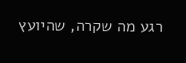רגע מה שקרה, שהיועץ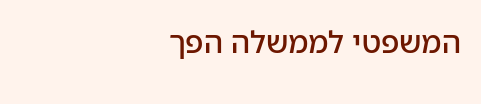המשפטי לממשלה הפך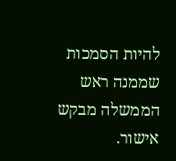להיות הסמכות שממנה ראש הממשלה מבקש אישור.